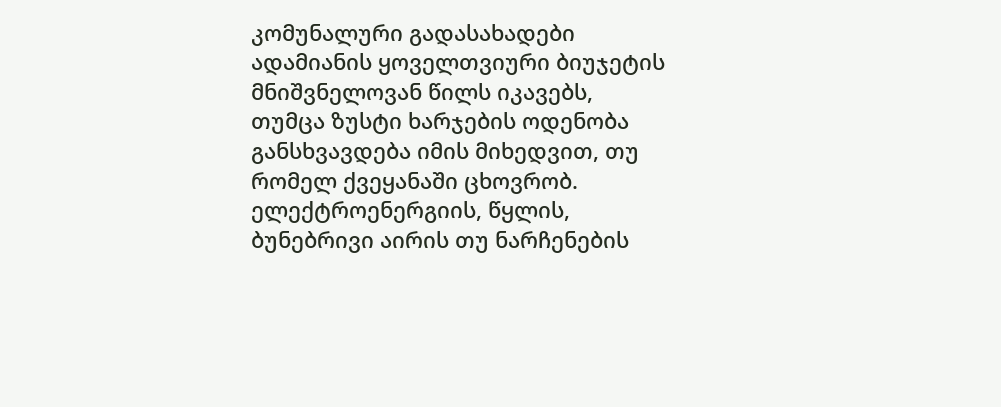კომუნალური გადასახადები ადამიანის ყოველთვიური ბიუჯეტის მნიშვნელოვან წილს იკავებს, თუმცა ზუსტი ხარჯების ოდენობა განსხვავდება იმის მიხედვით, თუ რომელ ქვეყანაში ცხოვრობ. ელექტროენერგიის, წყლის, ბუნებრივი აირის თუ ნარჩენების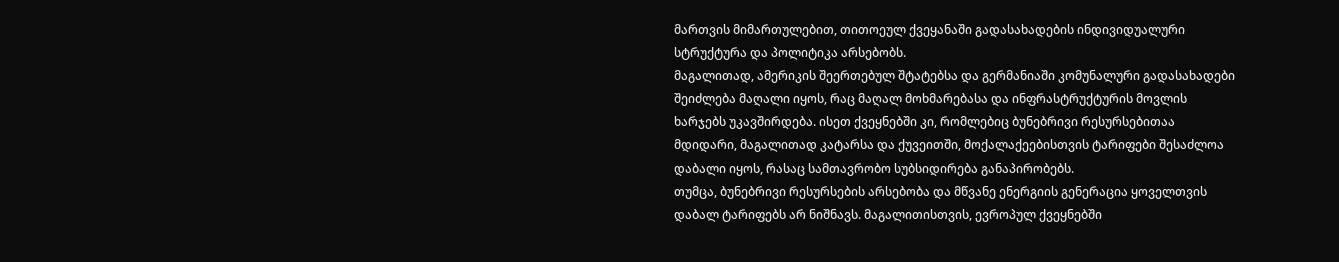მართვის მიმართულებით, თითოეულ ქვეყანაში გადასახადების ინდივიდუალური სტრუქტურა და პოლიტიკა არსებობს.
მაგალითად, ამერიკის შეერთებულ შტატებსა და გერმანიაში კომუნალური გადასახადები შეიძლება მაღალი იყოს, რაც მაღალ მოხმარებასა და ინფრასტრუქტურის მოვლის ხარჯებს უკავშირდება. ისეთ ქვეყნებში კი, რომლებიც ბუნებრივი რესურსებითაა მდიდარი, მაგალითად კატარსა და ქუვეითში, მოქალაქეებისთვის ტარიფები შესაძლოა დაბალი იყოს, რასაც სამთავრობო სუბსიდირება განაპირობებს.
თუმცა, ბუნებრივი რესურსების არსებობა და მწვანე ენერგიის გენერაცია ყოველთვის დაბალ ტარიფებს არ ნიშნავს. მაგალითისთვის, ევროპულ ქვეყნებში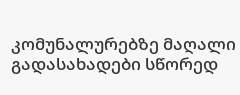კომუნალურებზე მაღალი გადასახადები სწორედ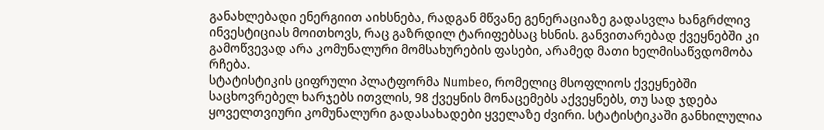განახლებადი ენერგიით აიხსნება, რადგან მწვანე გენერაციაზე გადასვლა ხანგრძლივ ინვესტიციას მოითხოვს, რაც გაზრდილ ტარიფებსაც ხსნის. განვითარებად ქვეყნებში კი გამოწვევად არა კომუნალური მომსახურების ფასები, არამედ მათი ხელმისაწვდომობა რჩება.
სტატისტიკის ციფრული პლატფორმა Numbeo, რომელიც მსოფლიოს ქვეყნებში საცხოვრებელ ხარჯებს ითვლის, 98 ქვეყნის მონაცემებს აქვეყნებს, თუ სად ჯდება ყოველთვიური კომუნალური გადასახადები ყველაზე ძვირი. სტატისტიკაში განხილულია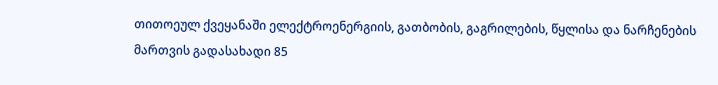თითოეულ ქვეყანაში ელექტროენერგიის, გათბობის, გაგრილების, წყლისა და ნარჩენების მართვის გადასახადი 85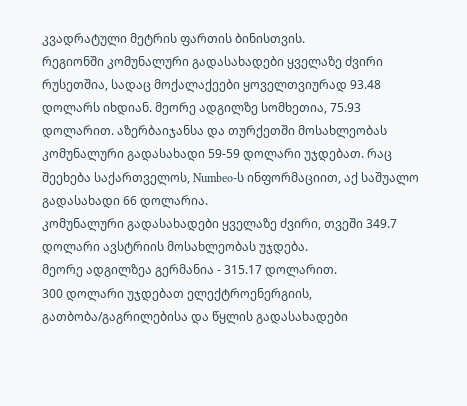კვადრატული მეტრის ფართის ბინისთვის.
რეგიონში კომუნალური გადასახადები ყველაზე ძვირი რუსეთშია, სადაც მოქალაქეები ყოველთვიურად 93.48 დოლარს იხდიან. მეორე ადგილზე სომხეთია, 75.93 დოლარით. აზერბაიჯანსა და თურქეთში მოსახლეობას კომუნალური გადასახადი 59-59 დოლარი უჯდებათ. რაც შეეხება საქართველოს, Numbeo-ს ინფორმაციით, აქ საშუალო გადასახადი 66 დოლარია.
კომუნალური გადასახადები ყველაზე ძვირი, თვეში 349.7 დოლარი ავსტრიის მოსახლეობას უჯდება.
მეორე ადგილზეა გერმანია - 315.17 დოლარით.
300 დოლარი უჯდებათ ელექტროენერგიის, გათბობა/გაგრილებისა და წყლის გადასახადები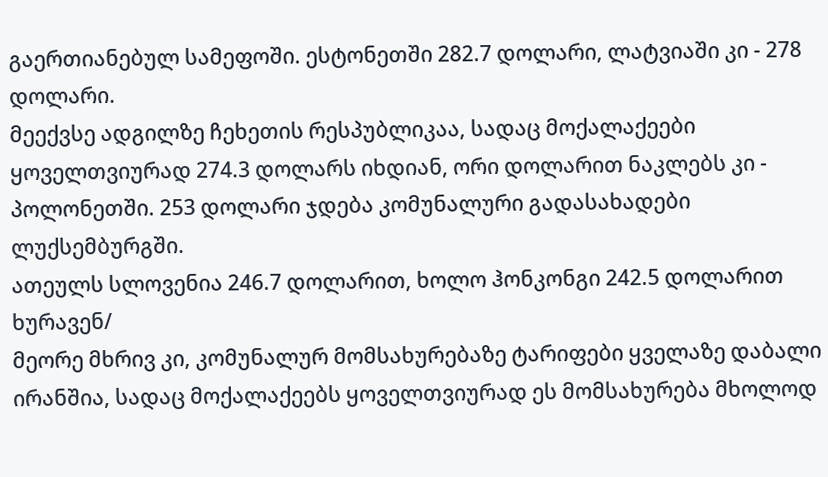გაერთიანებულ სამეფოში. ესტონეთში 282.7 დოლარი, ლატვიაში კი - 278 დოლარი.
მეექვსე ადგილზე ჩეხეთის რესპუბლიკაა, სადაც მოქალაქეები ყოველთვიურად 274.3 დოლარს იხდიან, ორი დოლარით ნაკლებს კი - პოლონეთში. 253 დოლარი ჯდება კომუნალური გადასახადები ლუქსემბურგში.
ათეულს სლოვენია 246.7 დოლარით, ხოლო ჰონკონგი 242.5 დოლარით ხურავენ/
მეორე მხრივ კი, კომუნალურ მომსახურებაზე ტარიფები ყველაზე დაბალი ირანშია, სადაც მოქალაქეებს ყოველთვიურად ეს მომსახურება მხოლოდ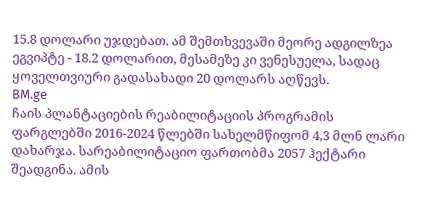15.8 დოლარი უჯდებათ. ამ შემთხვევაში მეორე ადგილზეა ეგვიპტე - 18.2 დოლარით, მესამეზე კი ვენესუელა, სადაც ყოველთვიური გადასახადი 20 დოლარს აღწევს.
BM.ge
ჩაის პლანტაციების რეაბილიტაციის პროგრამის ფარგლებში 2016-2024 წლებში სახელმწიფომ 4,3 მლნ ლარი დახარჯა. სარეაბილიტაციო ფართობმა 2057 ჰექტარი შეადგინა. ამის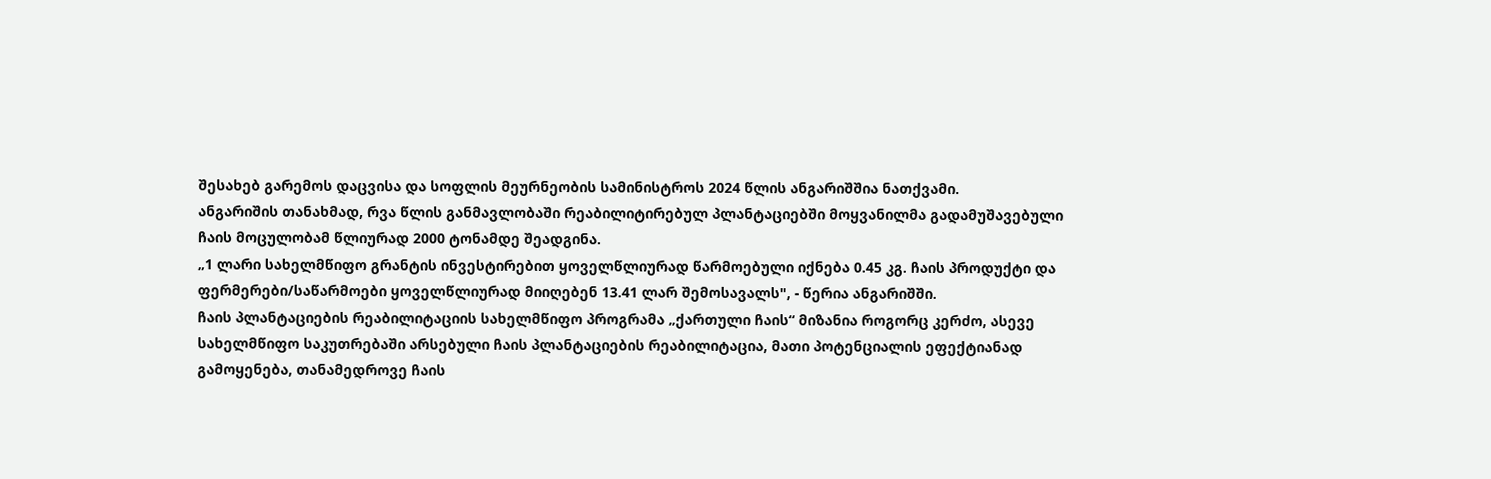შესახებ გარემოს დაცვისა და სოფლის მეურნეობის სამინისტროს 2024 წლის ანგარიშშია ნათქვამი.
ანგარიშის თანახმად, რვა წლის განმავლობაში რეაბილიტირებულ პლანტაციებში მოყვანილმა გადამუშავებული ჩაის მოცულობამ წლიურად 2000 ტონამდე შეადგინა.
„1 ლარი სახელმწიფო გრანტის ინვესტირებით ყოველწლიურად წარმოებული იქნება 0.45 კგ. ჩაის პროდუქტი და ფერმერები/საწარმოები ყოველწლიურად მიიღებენ 13.41 ლარ შემოსავალს", - წერია ანგარიშში.
ჩაის პლანტაციების რეაბილიტაციის სახელმწიფო პროგრამა „ქართული ჩაის“ მიზანია როგორც კერძო, ასევე სახელმწიფო საკუთრებაში არსებული ჩაის პლანტაციების რეაბილიტაცია, მათი პოტენციალის ეფექტიანად გამოყენება, თანამედროვე ჩაის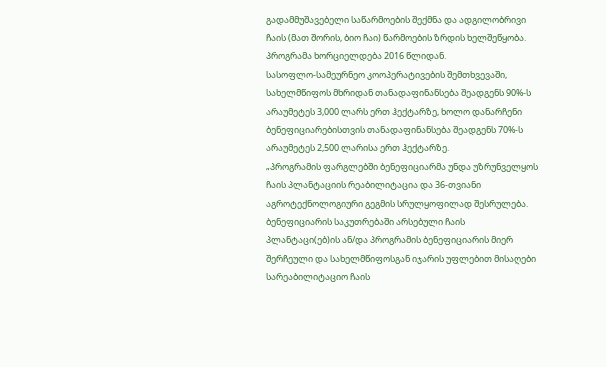გადამმუშავებელი საწარმოების შექმნა და ადგილობრივი ჩაის (მათ შორის, ბიო ჩაი) წარმოების ზრდის ხელშეწყობა. პროგრამა ხორციელდება 2016 წლიდან.
სასოფლო-სამეურნეო კოოპერატივების შემთხვევაში, სახელმწიფოს მხრიდან თანადაფინანსება შეადგენს 90%-ს არაუმეტეს 3,000 ლარს ერთ ჰექტარზე, ხოლო დანარჩენი ბენეფიციარებისთვის თანადაფინანსება შეადგენს 70%-ს არაუმეტეს 2,500 ლარისა ერთ ჰექტარზე.
„პროგრამის ფარგლებში ბენეფიციარმა უნდა უზრუნველყოს ჩაის პლანტაციის რეაბილიტაცია და 36-თვიანი აგროტექნოლოგიური გეგმის სრულყოფილად შესრულება. ბენეფიციარის საკუთრებაში არსებული ჩაის პლანტაცი(ებ)ის ან/და პროგრამის ბენეფიციარის მიერ შერჩეული და სახელმწიფოსგან იჯარის უფლებით მისაღები სარეაბილიტაციო ჩაის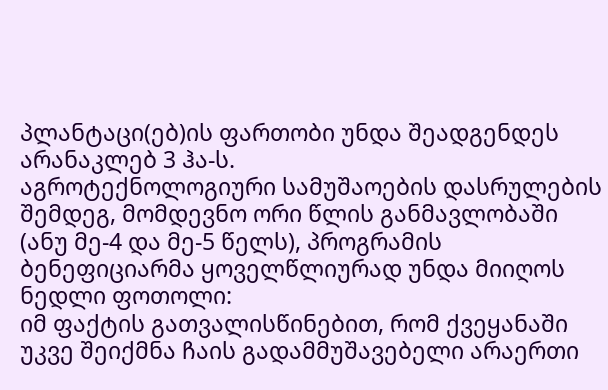პლანტაცი(ებ)ის ფართობი უნდა შეადგენდეს არანაკლებ 3 ჰა-ს.
აგროტექნოლოგიური სამუშაოების დასრულების შემდეგ, მომდევნო ორი წლის განმავლობაში (ანუ მე-4 და მე-5 წელს), პროგრამის ბენეფიციარმა ყოველწლიურად უნდა მიიღოს ნედლი ფოთოლი:
იმ ფაქტის გათვალისწინებით, რომ ქვეყანაში უკვე შეიქმნა ჩაის გადამმუშავებელი არაერთი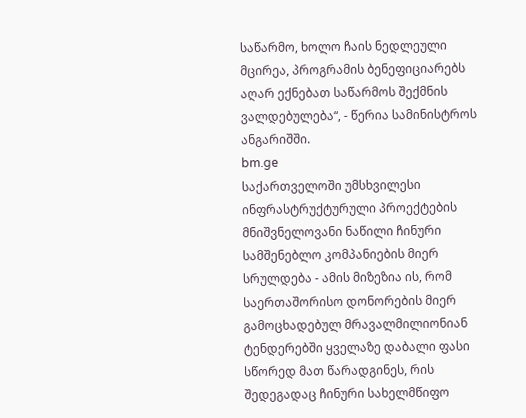საწარმო, ხოლო ჩაის ნედლეული მცირეა, პროგრამის ბენეფიციარებს აღარ ექნებათ საწარმოს შექმნის ვალდებულება“, - წერია სამინისტროს ანგარიშში.
bm.ge
საქართველოში უმსხვილესი ინფრასტრუქტურული პროექტების მნიშვნელოვანი ნაწილი ჩინური სამშენებლო კომპანიების მიერ სრულდება - ამის მიზეზია ის, რომ საერთაშორისო დონორების მიერ გამოცხადებულ მრავალმილიონიან ტენდერებში ყველაზე დაბალი ფასი სწორედ მათ წარადგინეს, რის შედეგადაც ჩინური სახელმწიფო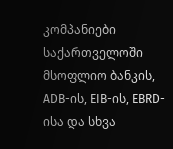კომპანიები საქართველოში მსოფლიო ბანკის, ADB-ის, EIB-ის, EBRD-ისა და სხვა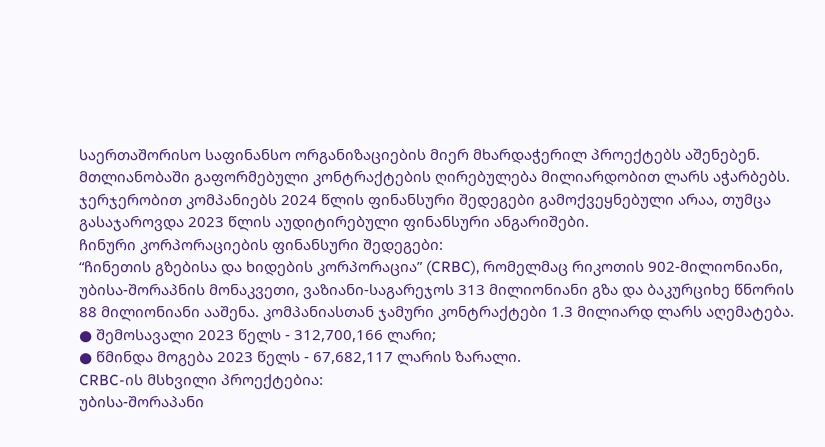საერთაშორისო საფინანსო ორგანიზაციების მიერ მხარდაჭერილ პროექტებს აშენებენ. მთლიანობაში გაფორმებული კონტრაქტების ღირებულება მილიარდობით ლარს აჭარბებს. ჯერჯერობით კომპანიებს 2024 წლის ფინანსური შედეგები გამოქვეყნებული არაა, თუმცა გასაჯაროვდა 2023 წლის აუდიტირებული ფინანსური ანგარიშები.
ჩინური კორპორაციების ფინანსური შედეგები:
“ჩინეთის გზებისა და ხიდების კორპორაცია” (CRBC), რომელმაც რიკოთის 902-მილიონიანი, უბისა-შორაპნის მონაკვეთი, ვაზიანი-საგარეჯოს 313 მილიონიანი გზა და ბაკურციხე წნორის 88 მილიონიანი ააშენა. კომპანიასთან ჯამური კონტრაქტები 1.3 მილიარდ ლარს აღემატება.
● შემოსავალი 2023 წელს - 312,700,166 ლარი;
● წმინდა მოგება 2023 წელს - 67,682,117 ლარის ზარალი.
CRBC-ის მსხვილი პროექტებია:
უბისა-შორაპანი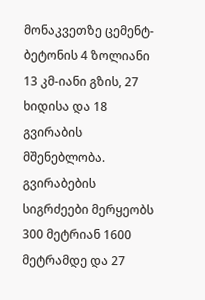მონაკვეთზე ცემენტ-ბეტონის 4 ზოლიანი 13 კმ-იანი გზის, 27 ხიდისა და 18 გვირაბის მშენებლობა. გვირაბების სიგრძეები მერყეობს 300 მეტრიან 1600 მეტრამდე და 27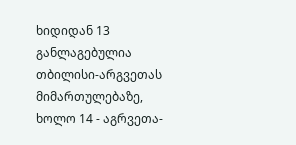ხიდიდან 13 განლაგებულია თბილისი-არგვეთას მიმართულებაზე, ხოლო 14 - აგრვეთა-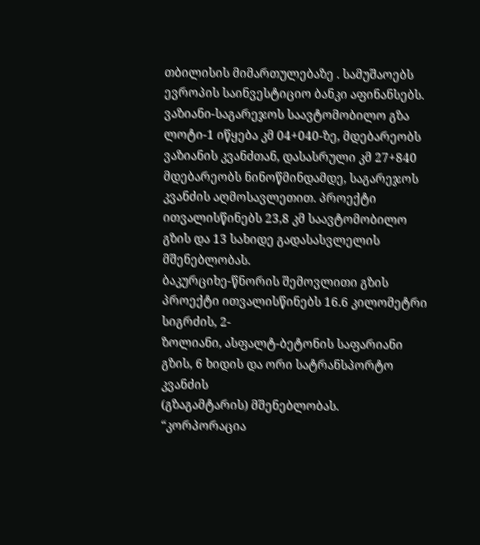თბილისის მიმართულებაზე . სამუშაოებს ევროპის საინვესტიციო ბანკი აფინანსებს.
ვაზიანი-საგარეჯოს საავტომობილო გზა ლოტი-1 იწყება კმ 04+040-ზე, მდებარეობს ვაზიანის კვანძთან, დასასრული კმ 27+840 მდებარეობს ნინოწმინდამდე, საგარეჯოს კვანძის აღმოსავლეთით. პროექტი ითვალისწინებს 23,8 კმ საავტომობილო გზის და 13 სახიდე გადასასვლელის მშენებლობას.
ბაკურციხე-წნორის შემოვლითი გზის პროექტი ითვალისწინებს 16.6 კილომეტრი სიგრძის, 2-
ზოლიანი, ასფალტ-ბეტონის საფარიანი გზის, 6 ხიდის და ორი სატრანსპორტო კვანძის
(გზაგამტარის) მშენებლობას.
“კორპორაცია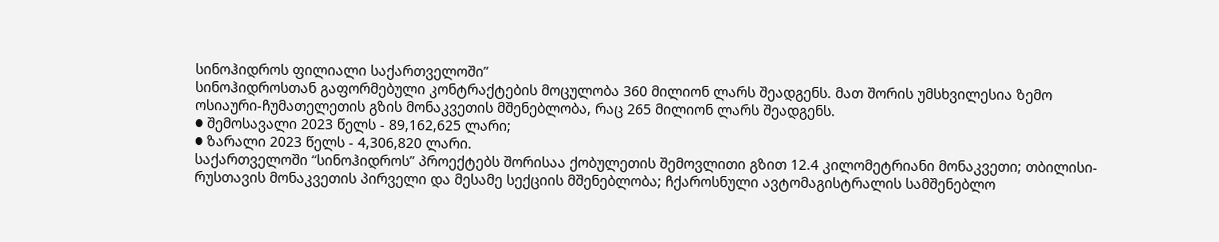სინოჰიდროს ფილიალი საქართველოში”
სინოჰიდროსთან გაფორმებული კონტრაქტების მოცულობა 360 მილიონ ლარს შეადგენს. მათ შორის უმსხვილესია ზემო ოსიაური-ჩუმათელეთის გზის მონაკვეთის მშენებლობა, რაც 265 მილიონ ლარს შეადგენს.
● შემოსავალი 2023 წელს - 89,162,625 ლარი;
● ზარალი 2023 წელს - 4,306,820 ლარი.
საქართველოში “სინოჰიდროს” პროექტებს შორისაა ქობულეთის შემოვლითი გზით 12.4 კილომეტრიანი მონაკვეთი; თბილისი-რუსთავის მონაკვეთის პირველი და მესამე სექციის მშენებლობა; ჩქაროსნული ავტომაგისტრალის სამშენებლო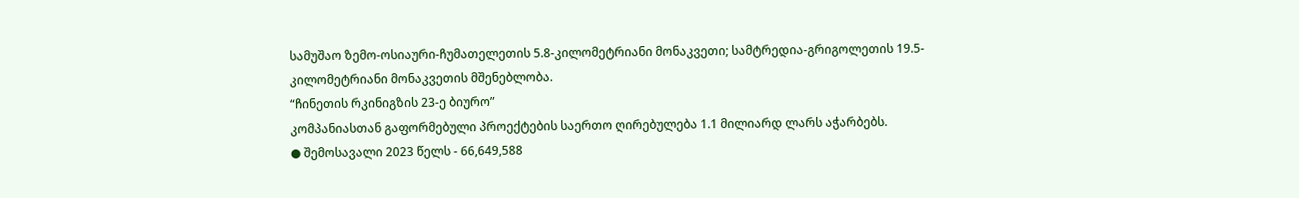სამუშაო ზემო-ოსიაური-ჩუმათელეთის 5.8-კილომეტრიანი მონაკვეთი; სამტრედია-გრიგოლეთის 19.5-კილომეტრიანი მონაკვეთის მშენებლობა.
“ჩინეთის რკინიგზის 23-ე ბიურო”
კომპანიასთან გაფორმებული პროექტების საერთო ღირებულება 1.1 მილიარდ ლარს აჭარბებს.
● შემოსავალი 2023 წელს - 66,649,588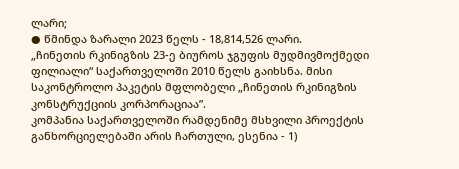ლარი;
● წმინდა ზარალი 2023 წელს - 18,814,526 ლარი.
„ჩინეთის რკინიგზის 23-ე ბიუროს ჯგუფის მუდმივმოქმედი ფილიალი“ საქართველოში 2010 წელს გაიხსნა. მისი საკონტროლო პაკეტის მფლობელი „ჩინეთის რკინიგზის კონსტრუქციის კორპორაციაა”.
კომპანია საქართველოში რამდენიმე მსხვილი პროექტის განხორციელებაში არის ჩართული, ესენია - 1)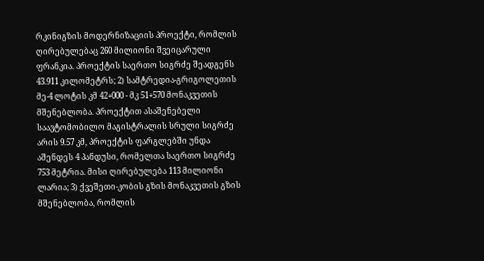რკინიგზის მოდერნიზაციის პროექტი, რომლის ღირებულებაც 260 მილიონი შვეიცარული ფრანკია. პროექტის საერთო სიგრძე შეადგენს 43.911 კილომეტრს; 2) სამტრედია-გრიგოლეთის მე-4 ლოტის კმ 42+000 - მკ 51+570 მონაკვეთის მშენებლობა. პროექტით ასაშენებელი საავტომობილო მაგისტრალის სრული სიგრძე არის 9.57 კმ, პროექტის ფარგლებში უნდა აშენდეს 4 პანდუსი, რომელთა საერთო სიგრძე 753 მეტრია. მისი ღირებულება 113 მილიონი ლარია; 3) ქვეშეთი-კობის გზის მონაკვეთის გზის მშენებლობა, რომლის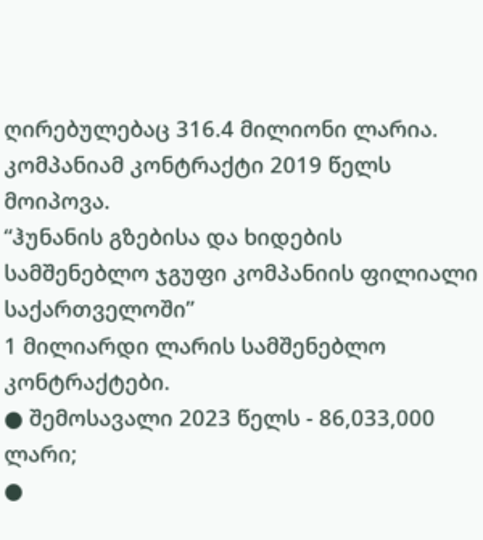ღირებულებაც 316.4 მილიონი ლარია. კომპანიამ კონტრაქტი 2019 წელს მოიპოვა.
“ჰუნანის გზებისა და ხიდების სამშენებლო ჯგუფი კომპანიის ფილიალი საქართველოში”
1 მილიარდი ლარის სამშენებლო კონტრაქტები.
● შემოსავალი 2023 წელს - 86,033,000 ლარი;
●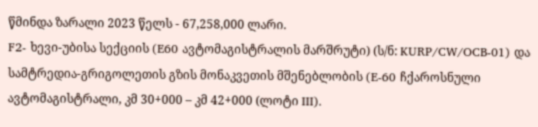წმინდა ზარალი 2023 წელს - 67,258,000 ლარი.
F2- ხევი-უბისა სექციის (E60 ავტომაგისტრალის მარშრუტი) (ს/ნ: KURP/CW/OCB-01) და სამტრედია-გრიგოლეთის გზის მონაკვეთის მშენებლობის (E-60 ჩქაროსნული ავტომაგისტრალი, კმ 30+000 – კმ 42+000 (ლოტი III).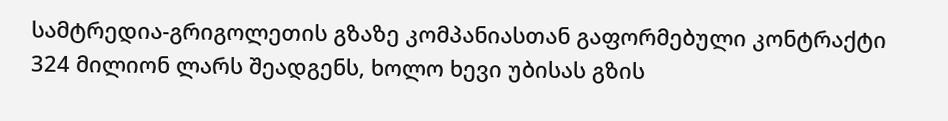სამტრედია-გრიგოლეთის გზაზე კომპანიასთან გაფორმებული კონტრაქტი 324 მილიონ ლარს შეადგენს, ხოლო ხევი უბისას გზის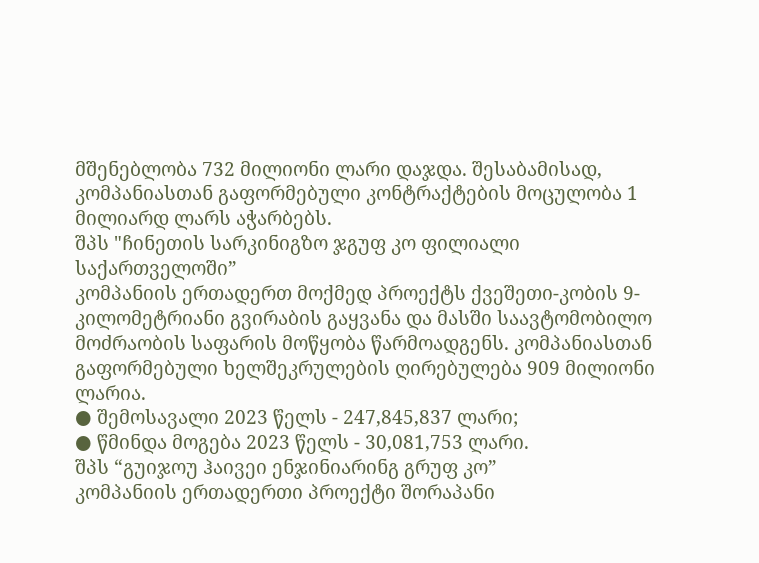მშენებლობა 732 მილიონი ლარი დაჯდა. შესაბამისად, კომპანიასთან გაფორმებული კონტრაქტების მოცულობა 1 მილიარდ ლარს აჭარბებს.
შპს "ჩინეთის სარკინიგზო ჯგუფ კო ფილიალი საქართველოში”
კომპანიის ერთადერთ მოქმედ პროექტს ქვეშეთი-კობის 9-კილომეტრიანი გვირაბის გაყვანა და მასში საავტომობილო მოძრაობის საფარის მოწყობა წარმოადგენს. კომპანიასთან გაფორმებული ხელშეკრულების ღირებულება 909 მილიონი ლარია.
● შემოსავალი 2023 წელს - 247,845,837 ლარი;
● წმინდა მოგება 2023 წელს - 30,081,753 ლარი.
შპს “გუიჯოუ ჰაივეი ენჯინიარინგ გრუფ კო”
კომპანიის ერთადერთი პროექტი შორაპანი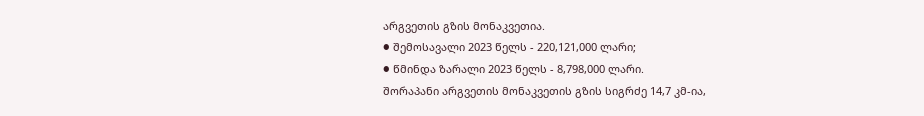არგვეთის გზის მონაკვეთია.
● შემოსავალი 2023 წელს - 220,121,000 ლარი;
● წმინდა ზარალი 2023 წელს - 8,798,000 ლარი.
შორაპანი არგვეთის მონაკვეთის გზის სიგრძე 14,7 კმ-ია,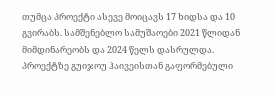თუმცა პროექტი ასევე მოიცავს 17 ხიდსა და 10 გვირაბს. სამშენებლო სამუშაოები 2021 წლიდან მიმდინარეობს და 2024 წელს დასრულდა. პროექტზე გუიჯოუ ჰაივეისთან გაფორმებული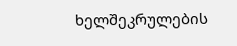ხელშეკრულების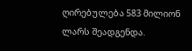ღირებულება 583 მილიონ ლარს შეადგენდა.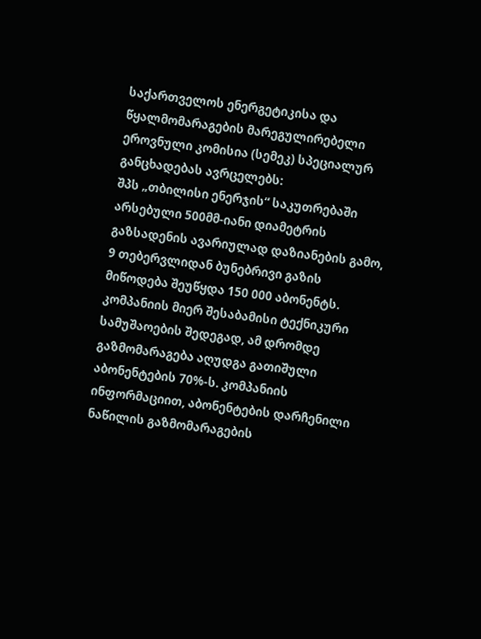საქართველოს ენერგეტიკისა და წყალმომარაგების მარეგულირებელი ეროვნული კომისია (სემეკ) სპეციალურ განცხადებას ავრცელებს:
შპს „თბილისი ენერჯის“ საკუთრებაში არსებული 500მმ-იანი დიამეტრის გაზსადენის ავარიულად დაზიანების გამო, 9 თებერვლიდან ბუნებრივი გაზის მიწოდება შეუწყდა 150 000 აბონენტს. კომპანიის მიერ შესაბამისი ტექნიკური სამუშაოების შედეგად, ამ დრომდე გაზმომარაგება აღუდგა გათიშული აბონენტების 70%-ს. კომპანიის ინფორმაციით, აბონენტების დარჩენილი ნაწილის გაზმომარაგების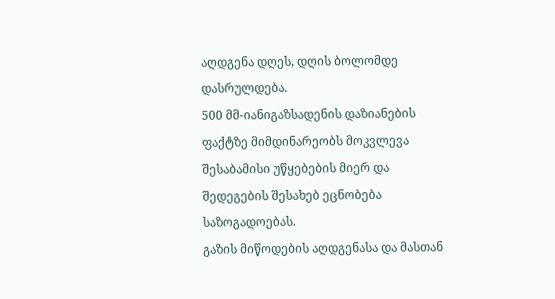აღდგენა დღეს, დღის ბოლომდე დასრულდება.
500 მმ-იანიგაზსადენის დაზიანების ფაქტზე მიმდინარეობს მოკვლევა შესაბამისი უწყებების მიერ და შედეგების შესახებ ეცნობება საზოგადოებას.
გაზის მიწოდების აღდგენასა და მასთან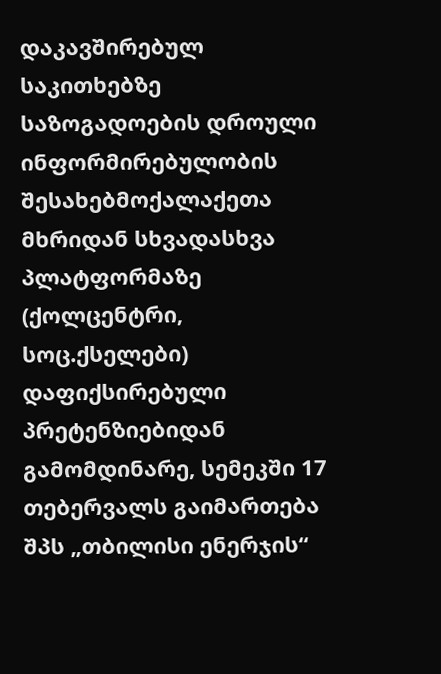დაკავშირებულ საკითხებზე საზოგადოების დროული ინფორმირებულობის შესახებმოქალაქეთა მხრიდან სხვადასხვა პლატფორმაზე (ქოლცენტრი, სოც.ქსელები) დაფიქსირებული პრეტენზიებიდან გამომდინარე, სემეკში 17 თებერვალს გაიმართება შპს „თბილისი ენერჯის“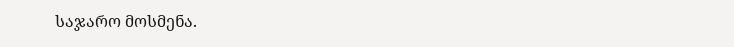საჯარო მოსმენა.